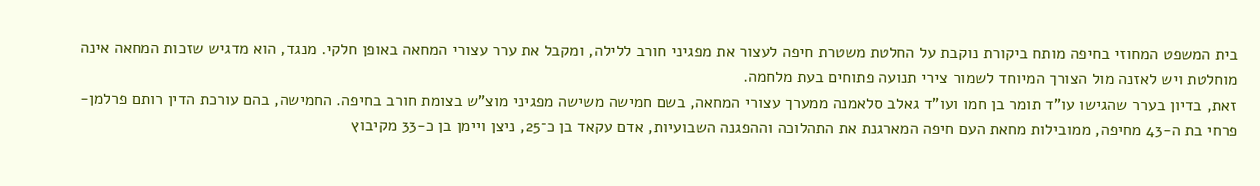בית המשפט המחוזי בחיפה מותח ביקורת נוקבת על החלטת משטרת חיפה לעצור את מפגיני חורב ללילה, ומקבל את ערר עצורי המחאה באופן חלקי. מנגד, הוא מדגיש שזכות המחאה אינה מוחלטת ויש לאזנה מול הצורך המיוחד לשמור צירי תנועה פתוחים בעת מלחמה.
זאת, בדיון בערר שהגישו עו"ד תומר בן חמו ועו"ד גאלב סלאמנה ממערך עצורי המחאה, בשם חמישה משישה מפגיני מוצ"ש בצומת חורב בחיפה. החמישה, בהם עורכת הדין רותם פרלמן-פרחי בת ה-43 מחיפה, ממובילות מחאת העם חיפה המארגנת את התהלוכה וההפגנה השבועיות, אדם עקאד בן כ־25, ניצן ויימן בן כ-33 מקיבוץ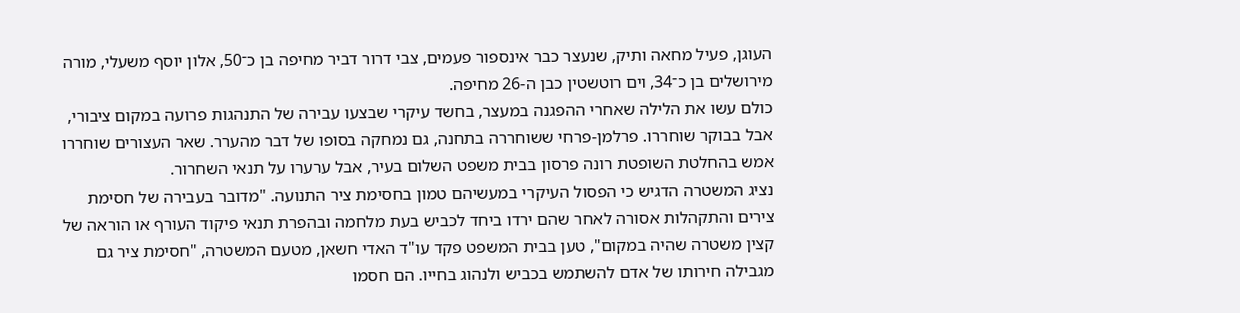העוגן, פעיל מחאה ותיק, שנעצר כבר אינספור פעמים, צבי דרור דביר מחיפה בן כ־50, אלון יוסף משעלי, מורה מירושלים בן כ־34, וים רוטשטין כבן ה-26 מחיפה.
כולם עשו את הלילה שאחרי ההפגנה במעצר, בחשד עיקרי שבצעו עבירה של התנהגות פרועה במקום ציבורי, אבל בבוקר שוחררו. פרלמן-פרחי ששוחררה בתחנה, גם נמחקה בסופו של דבר מהערר. שאר העצורים שוחררו אמש בהחלטת השופטת רונה פרסון בבית משפט השלום בעיר, אבל ערערו על תנאי השחרור.
נציג המשטרה הדגיש כי הפסול העיקרי במעשיהם טמון בחסימת ציר התנועה. "מדובר בעבירה של חסימת צירים והתקהלות אסורה לאחר שהם ירדו ביחד לכביש בעת מלחמה ובהפרת תנאי פיקוד העורף או הוראה של קצין משטרה שהיה במקום", טען בבית המשפט פקד עו"ד האדי חשאן, מטעם המשטרה, "חסימת ציר גם מגבילה חירותו של אדם להשתמש בכביש ולנהוג בחייו. הם חסמו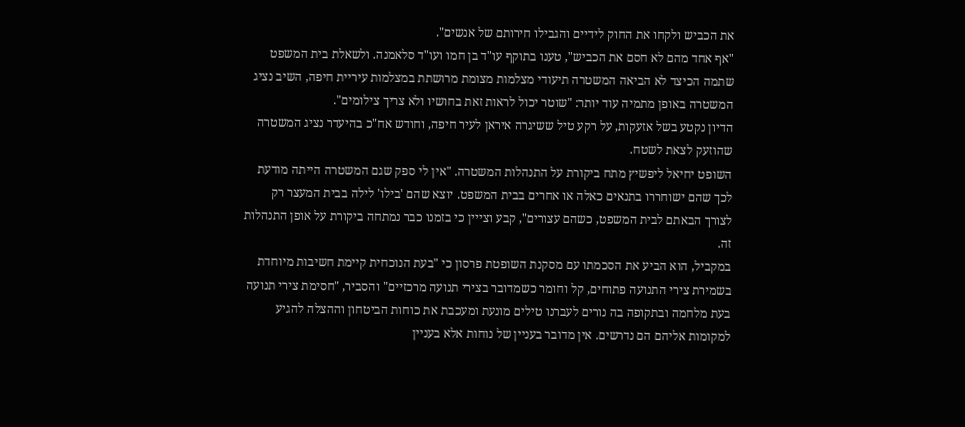את הכביש ולקחו את החוק לידיים והגבילו חירותם של אנשים".
"אף אחד מהם לא חסם את הכביש", טענו בתוקף עו"ד בן חמו ועו"ד סלאמנה. ולשאלת בית המשפט שתמה הכיצד לא הביאה המשטרה תיעודי מצלמות מצומת מרושתת במצלמות עיריית חיפה, השיב נציג המשטרה באופן מתמיה עוד יותר: "שוטר יכול לראות זאת בחושיו ולא צריך צילומים".
הדיון נקטע בשל אזעקות, על רקע טיל ששיגרה איראן לעיר חיפה, וחודש אח"כ בהיעדר נציג המשטרה שהוזעק לצאת לשטח.
השופט יחיאל ליפשיץ מתח ביקורת על התנהלות המשטרה. "אין לי ספק שגם המשטרה הייתה מודעת לכך שהם ישוחררו בתנאים כאלה או אחרים בבית המשפט. יוצא שהם 'בילו' לילה בבית המעצר רק לצורך הבאתם לבית המשפט, כשהם עצורים", קבע וצייין כי בזמנו כבר נמתחה ביקורת על אופן התנהלות זה.
במקביל, הוא הביע את הסכמתו עם מסקנת השופטת פרסון כי "בעת הנוכחית קיימת חשיבות מיוחדת בשמירת צירי התנועה פתוחים, קל וחומר כשמדובר בצירי תנועה מרכזיים" והסביר, "חסימת צירי תנועה בעת מלחמה ובתקופה בה נורים לעברנו טילים מונעת ומעכבת את כוחות הביטחון וההצלה להגיע למקומות אליהם הם נדרשים. אין מדובר בעניין של נוחות אלא בעניין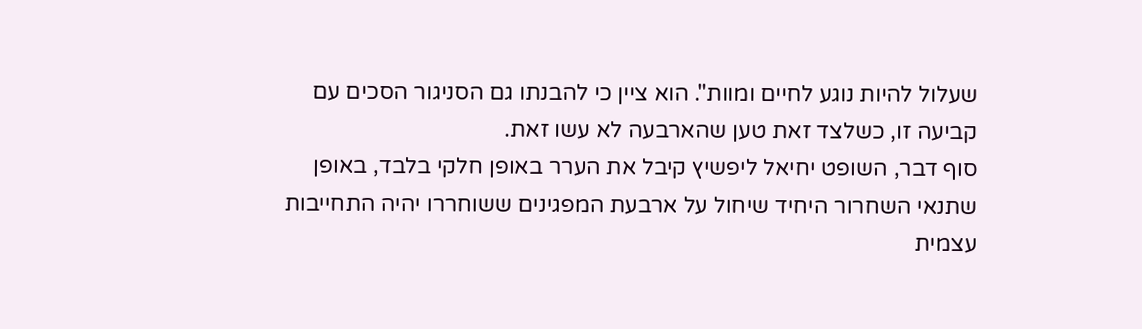שעלול להיות נוגע לחיים ומוות". הוא ציין כי להבנתו גם הסניגור הסכים עם קביעה זו, כשלצד זאת טען שהארבעה לא עשו זאת.
סוף דבר, השופט יחיאל ליפשיץ קיבל את הערר באופן חלקי בלבד, באופן שתנאי השחרור היחיד שיחול על ארבעת המפגינים ששוחררו יהיה התחייבות עצמית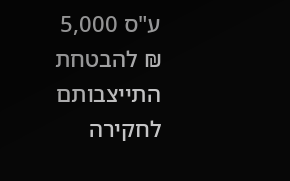ע"ס 5,000 ₪ להבטחת התייצבותם לחקירה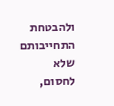ולהבטחת התחייבותם שלא לחסום,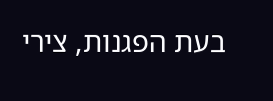בעת הפגנות, צירי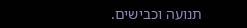תנועה וכבישים.